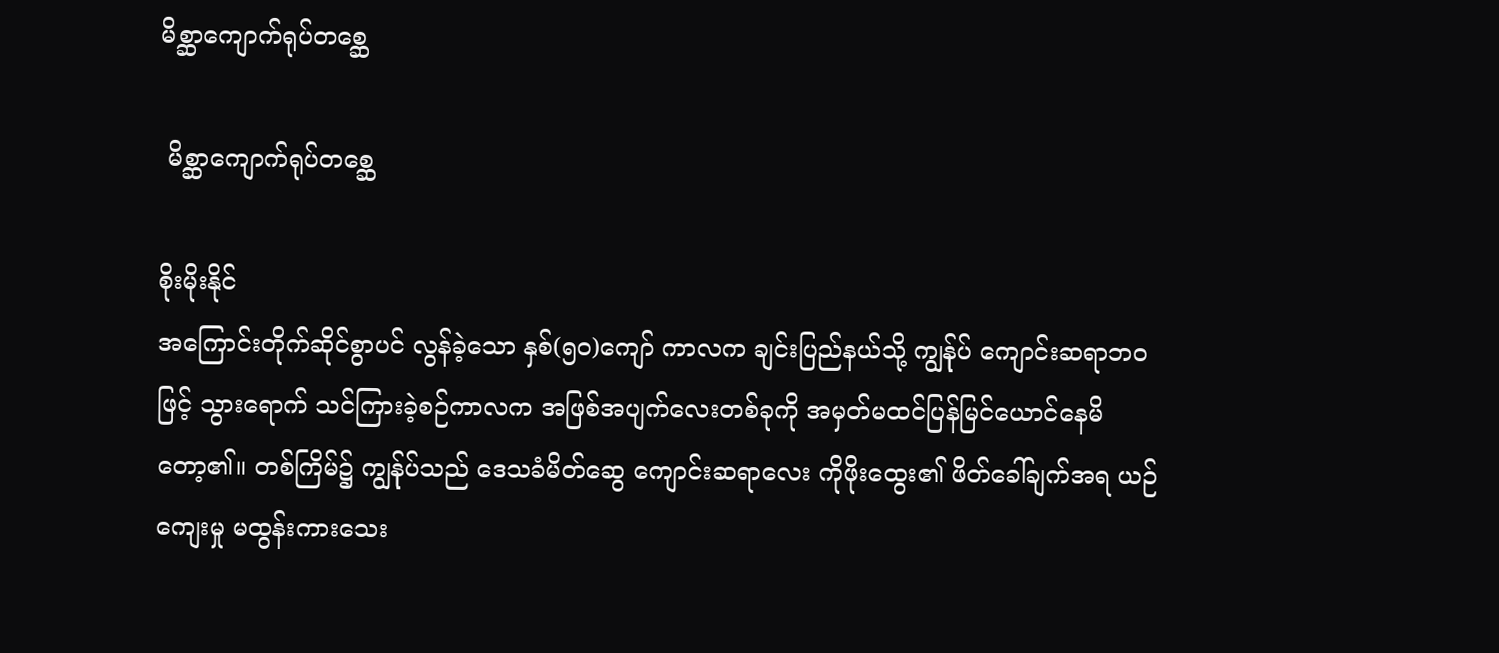မိစ္ဆာကျောက်ရုပ်တစ္ဆေ

 မိစ္ဆာကျောက်ရုပ်တစ္ဆေ

စိုးမိုးနိုင်
အကြောင်းတိုက်ဆိုင်စွာပင် လွန်ခဲ့သော နှစ်(၅ဝ)ကျော် ကာလက ချင်းပြည်နယ်သို့ ကျွန်ုပ် ကျောင်းဆရာဘဝဖြင့် သွားရောက် သင်ကြားခဲ့စဉ်ကာလက အဖြစ်အပျက်လေးတစ်ခုကို အမှတ်မထင်ပြန်မြင်ယောင်နေမိတော့၏။ တစ်ကြိမ်၌ ကျွန်ုပ်သည် ဒေသခံမိတ်ဆွေ ကျောင်းဆရာလေး ကိုဖိုးထွေး၏ ဖိတ်ခေါ်ချက်အရ ယဉ်ကျေးမှု မထွန်းကားသေး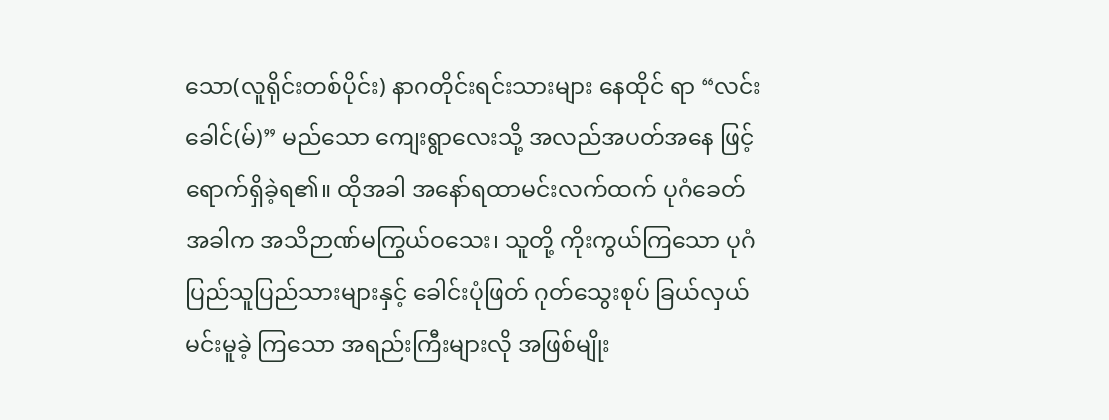သော(လူရိုင်းတစ်ပိုင်း) နာဂတိုင်းရင်းသားများ နေထိုင် ရာ “လင်းခေါင်(မ်)” မည်သော ကျေးရွာလေးသို့ အလည်အပတ်အနေ ဖြင့် ရောက်ရှိခဲ့ရ၏။ ထိုအခါ အနော်ရထာမင်းလက်ထက် ပုဂံခေတ် အခါက အသိဉာဏ်မကြွယ်ဝသေး၊ သူတို့ ကိုးကွယ်ကြသော ပုဂံ ပြည်သူပြည်သားများနှင့် ခေါင်းပုံဖြတ် ဂုတ်သွေးစုပ် ခြယ်လှယ်မင်းမူခဲ့ ကြသော အရည်းကြီးများလို အဖြစ်မျိုး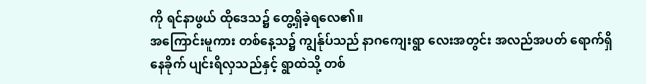ကို ရင်နာဖွယ် ထိုဒေသ၌ တွေ့ရှိခဲ့ရလေ၏။
အကြောင်းမူကား တစ်နေ့သ၌ ကျွန်ုပ်သည် နာဂကျေးရွာ လေးအတွင်း အလည်အပတ် ရောက်ရှိနေခိုက် ပျင်းရိလှသည်နှင့် ရွာထဲသို့ တစ်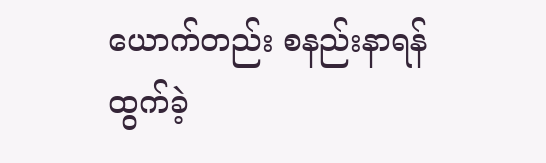ယောက်တည်း စနည်းနာရန် ထွက်ခဲ့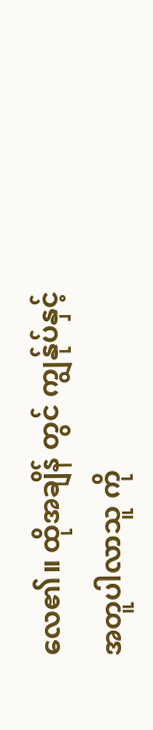လေ၏။ ထိုအချိန် တွင် ကျွန်ုပ်နှင့်အတူပါလာသူ ကို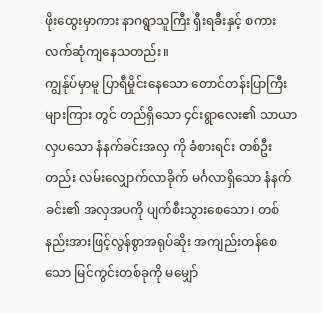ဖိုးထွေးမှာကား နာဂရွာသူကြီး ရှီးရခီးနှင့် စကားလက်ဆုံကျနေသတည်း။
ကျွန်ုပ်မှာမူ ပြာရီမှိုင်းနေသော တောင်တန်းပြာကြီးများကြား တွင် တည်ရှိသော ၄င်းရွာလေး၏ သာယာလှပသော နံနက်ခင်းအလှ ကို ခံစားရင်း တစ်ဦးတည်း လမ်းလျှောက်လာခိုက် မင်္ဂလာရှိသော နံနက်ခင်း၏ အလှအပကို ပျက်စီးသွားစေသော၊ တစ်နည်းအားဖြင့်လွန်စွာအရုပ်ဆိုး အကျည်းတန်စေသော မြင်ကွင်းတစ်ခုကို မမျှော်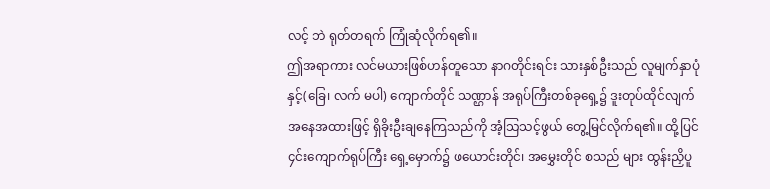လင့် ဘဲ ရုတ်တရက် ကြုံဆုံလိုက်ရ၏။
ဤအရာကား လင်မယားဖြစ်ဟန်တူသော နာဂတိုင်းရင်း သားနှစ်ဦးသည် လူမျက်နှာပုံနှင့်(ခြေ၊ လက် မပါ) ကျောက်တိုင် သဏ္ဌာန် အရုပ်ကြီးတစ်ခုရှေ့၌ ဒူးတုပ်ထိုင်လျက် အနေအထားဖြင့် ရှိခိုးဦးချနေကြသည်ကို အံ့သြသင့်ဖွယ် တွေ့မြင်လိုက်ရ၏။ ထို့ပြင် ၄င်းကျောက်ရုပ်ကြီး ရှေ့မှောက်၌ ဖယောင်းတိုင်၊ အမွှေးတိုင် စသည် များ ထွန်းညှိပူ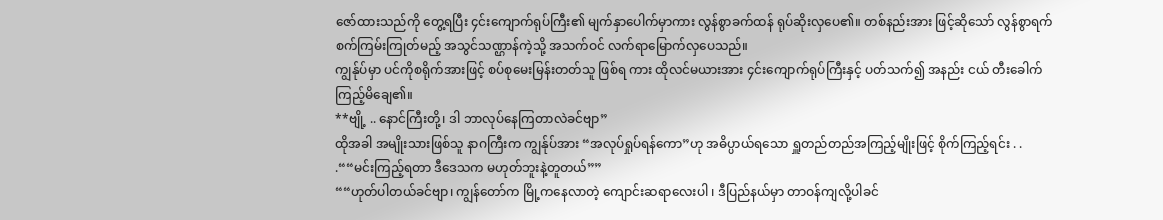ဇော်ထားသည်ကို တွေ့ရပြီး ၄င်းကျောက်ရုပ်ကြီး၏ မျက်နှာပေါက်မှာကား လွန်စွာခက်ထန် ရုပ်ဆိုးလှပေ၏။ တစ်နည်းအား ဖြင့်ဆိုသော် လွန်စွာရက်စက်ကြမ်းကြုတ်မည့် အသွင်သဏ္ဌာန်ကဲ့သို့ အသက်ဝင် လက်ရာမြောက်လှပေသည်။
ကျွန်ုပ်မှာ ပင်ကိုစရိုက်အားဖြင့် စပ်စုမေးမြန်းတတ်သူ ဖြစ်ရ ကား ထိုလင်မယားအား ၄င်းကျောက်ရုပ်ကြီးနှင့် ပတ်သက်၍ အနည်း ငယ် တီးခေါက်ကြည့်မိချေ၏။
**ဗျို့ .. နောင်ကြီးတို့၊ ဒါ ဘာလုပ်နေကြတာလဲခင်ဗျာ”
ထိုအခါ အမျိုးသားဖြစ်သူ နာဂကြီးက ကျွန်ုပ်အား “အလုပ်ရှုပ်ရန်ကော”ဟု အဓိပ္ပာယ်ရသော ရှူတည်တည်အကြည့်မျိုးဖြင့် စိုက်ကြည့်ရင်း . . .““မင်းကြည့်ရတာ ဒီဒေသက မဟုတ်ဘူးနဲ့တူတယ်””
““ဟုတ်ပါတယ်ခင်ဗျာ၊ ကျွန်တော်က မြို့ကနေလာတဲ့ ကျောင်းဆရာလေးပါ ၊ ဒီပြည်နယ်မှာ တာဝန်ကျလို့ပါခင်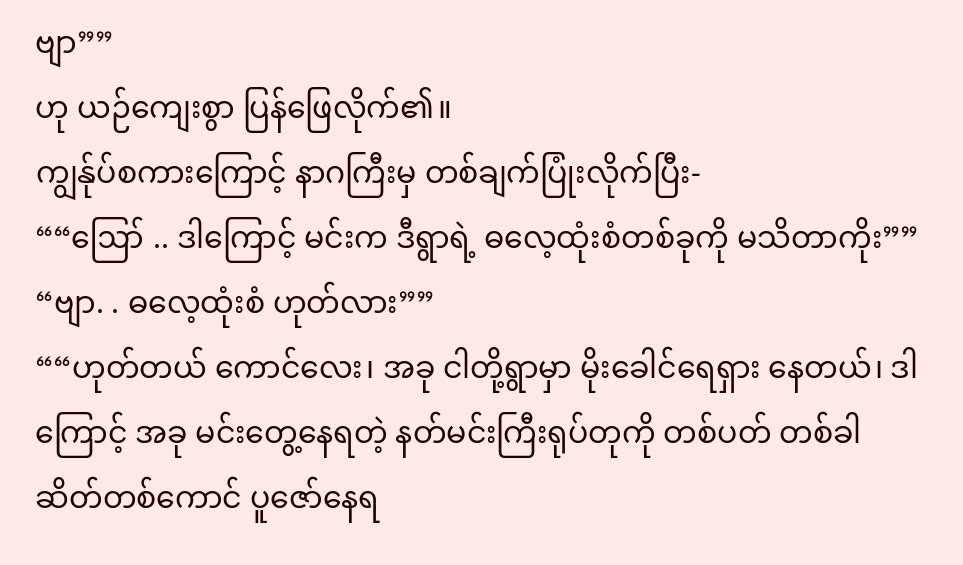ဗျာ””
ဟု ယဉ်ကျေးစွာ ပြန်ဖြေလိုက်၏။
ကျွန်ုပ်စကားကြောင့် နာဂကြီးမှ တစ်ချက်ပြုံးလိုက်ပြီး-
““ဪ .. ဒါကြောင့် မင်းက ဒီရွာရဲ့ ဓလေ့ထုံးစံတစ်ခုကို မသိတာကိုး””
“ဗျာ. . ဓလေ့ထုံးစံ ဟုတ်လား””
““ဟုတ်တယ် ကောင်လေး၊ အခု ငါတို့ရွာမှာ မိုးခေါင်ရေရှား နေတယ်၊ ဒါကြောင့် အခု မင်းတွေ့နေရတဲ့ နတ်မင်းကြီးရုပ်တုကို တစ်ပတ် တစ်ခါ ဆိတ်တစ်ကောင် ပူဇော်နေရ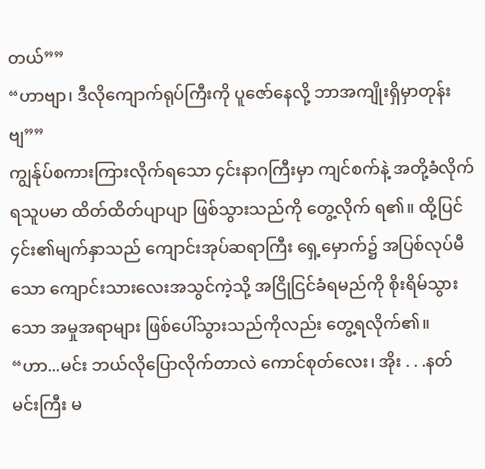တယ်””
“ဟာဗျာ၊ ဒီလိုကျောက်ရုပ်ကြီးကို ပူဇော်နေလို့ ဘာအကျိုးရှိမှာတုန်းဗျ””
ကျွန်ုပ်စကားကြားလိုက်ရသော ၄င်းနာဂကြီးမှာ ကျင်စက်နဲ့ အတို့ခံလိုက်ရသူပမာ ထိတ်ထိတ်ပျာပျာ ဖြစ်သွားသည်ကို တွေ့လိုက် ရ၏။ ထို့ပြင် ၄င်း၏မျက်နှာသည် ကျောင်းအုပ်ဆရာကြီး ရှေ့မှောက်၌ အပြစ်လုပ်မီသော ကျောင်းသားလေးအသွင်ကဲ့သို့ အငြိုငြင်ခံရမည်ကို စိုးရိမ်သွားသော အမှုအရာများ ဖြစ်ပေါ်သွားသည်ကိုလည်း တွေ့ရလိုက်၏။
“ဟာ...မင်း ဘယ်လိုပြောလိုက်တာလဲ ကောင်စုတ်လေး၊ အိုး . . .နတ်မင်းကြီး မ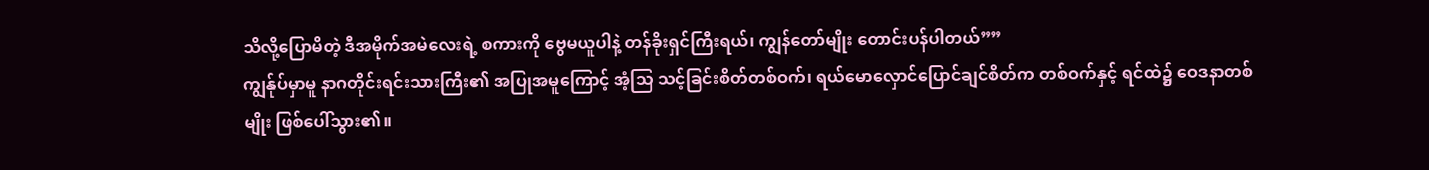သိလို့ပြောမိတဲ့ ဒီအမိုက်အမဲလေးရဲ့ စကားကို ဗွေမယူပါနဲ့ တန်ခိုးရှင်ကြီးရယ်၊ ကျွန်တော်မျိုး တောင်းပန်ပါတယ်””
ကျွန်ုပ်မှာမူ နာဂတိုင်းရင်းသားကြီး၏ အပြုအမူကြောင့် အံ့သြ သင့်ခြင်းစိတ်တစ်ဝက်၊ ရယ်မောလှောင်ပြောင်ချင်စိတ်က တစ်ဝက်နှင့် ရင်ထဲ၌ ဝေဒနာတစ်မျိုး ဖြစ်ပေါ်သွား၏။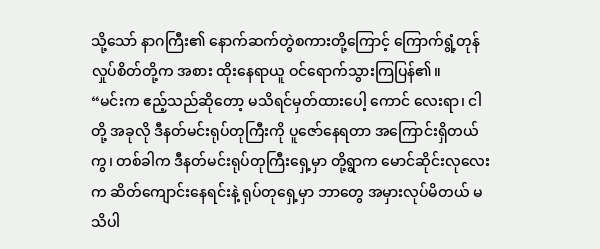သို့သော် နာဂကြီး၏ နောက်ဆက်တွဲစကားတို့ကြောင့် ကြောက်ရွံ့တုန်လှုပ်စိတ်တို့က အစား ထိုးနေရာယူ ဝင်ရောက်သွားကြပြန်၏။
“မင်းက ဧည့်သည်ဆိုတော့ မသိရင်မှတ်ထားပေါ့ ကောင် လေးရာ၊ ငါတို့ အခုလို ဒီနတ်မင်းရုပ်တုကြီးကို ပူဇော်နေရတာ အကြောင်းရှိတယ်ကွ၊ တစ်ခါက ဒီနတ်မင်းရုပ်တုကြီးရှေ့မှာ တို့ရွာက မောင်ဆိုင်းလုလေးက ဆိတ်ကျောင်းနေရင်းနဲ့ ရုပ်တုရှေ့မှာ ဘာတွေ အမှားလုပ်မိတယ် မသိပါ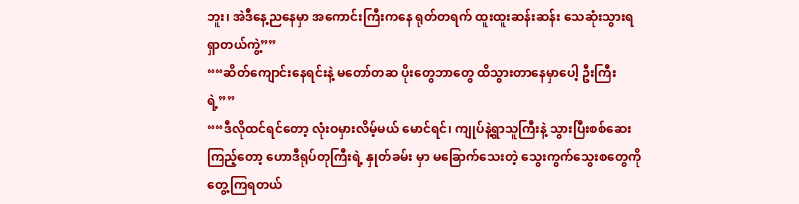ဘူး၊ အဲဒီနေ့ညနေမှာ အကောင်းကြီးကနေ ရုတ်တရက် ထူးထူးဆန်းဆန်း သေဆုံးသွားရရှာတယ်ကွဲ့””
““ဆိတ်ကျောင်းနေရင်းနဲ့ မတော်တဆ ပိုးတွေဘာတွေ ထိသွားတာနေမှာပေါ့ ဦးကြီးရဲ့””
““ဒီလိုထင်ရင်တော့ လုံးဝမှားလိမ့်မယ် မောင်ရင်၊ ကျုပ်နဲ့ရွာသူကြီးနဲ့ သွားပြီးစစ်ဆေးကြည့်တော့ ဟောဒီရုပ်တုကြီးရဲ့ နှုတ်ခမ်း မှာ မခြောက်သေးတဲ့ သွေးကွက်သွေးစတွေကို တွေ့ကြရတယ်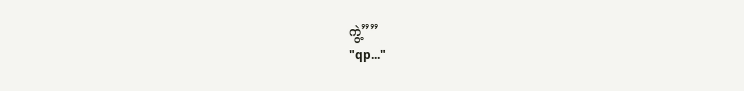ကွဲ့””
"qp..."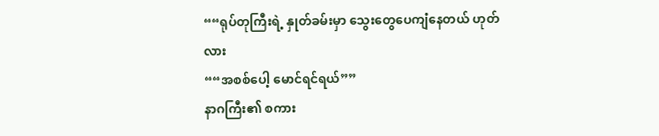““ရုပ်တုကြီးရဲ့ နှုတ်ခမ်းမှာ သွေးတွေပေကျံနေတယ် ဟုတ် လား
““အစစ်ပေါ့ မောင်ရင်ရယ်””
နာဂကြီး၏ စကား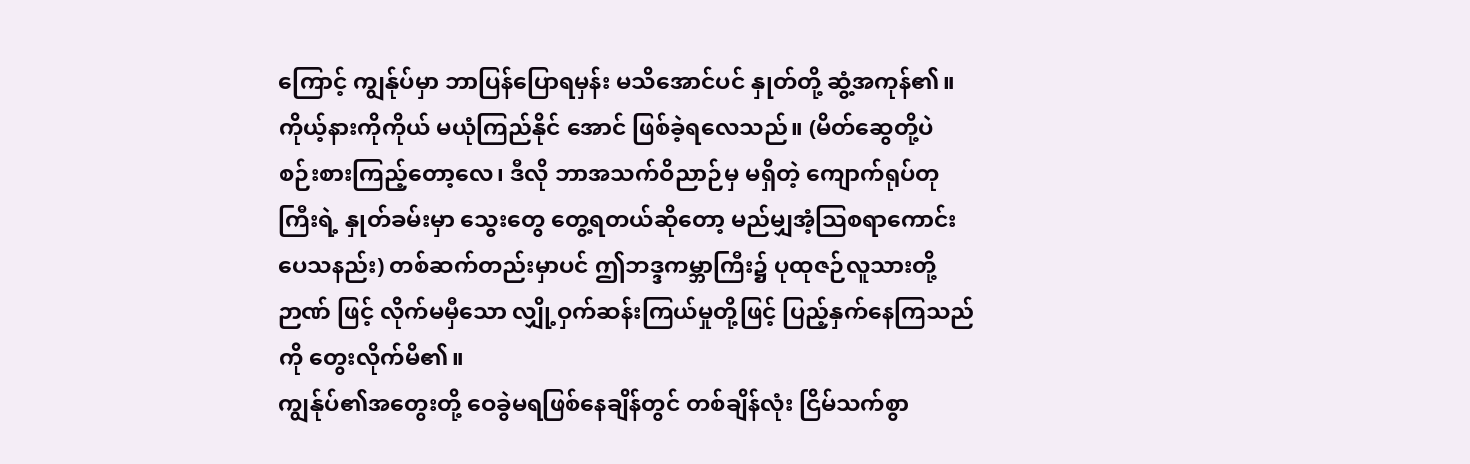ကြောင့် ကျွန်ုပ်မှာ ဘာပြန်ပြောရမှန်း မသိအောင်ပင် နှုတ်တို့ ဆွံ့အကုန်၏။ ကိုယ့်နားကိုကိုယ် မယုံကြည်နိုင် အောင် ဖြစ်ခဲ့ရလေသည်။ (မိတ်ဆွေတို့ပဲ စဉ်းစားကြည့်တော့လေ၊ ဒီလို ဘာအသက်ဝိညာဉ်မှ မရှိတဲ့ ကျောက်ရုပ်တုကြီးရဲ့ နှုတ်ခမ်းမှာ သွေးတွေ တွေ့ရတယ်ဆိုတော့ မည်မျှအံ့သြစရာကောင်းပေသနည်း) တစ်ဆက်တည်းမှာပင် ဤဘဒ္ဒကမ္ဘာကြီး၌ ပုထုဇဉ်လူသားတို့ဉာဏ် ဖြင့် လိုက်မမှီသော လျှို့ဝှက်ဆန်းကြယ်မှုတို့ဖြင့် ပြည့်နှက်နေကြသည် ကို တွေးလိုက်မိ၏။
ကျွန်ုပ်၏အတွေးတို့ ဝေခွဲမရဖြစ်နေချိန်တွင် တစ်ချိန်လုံး ငြိမ်သက်စွာ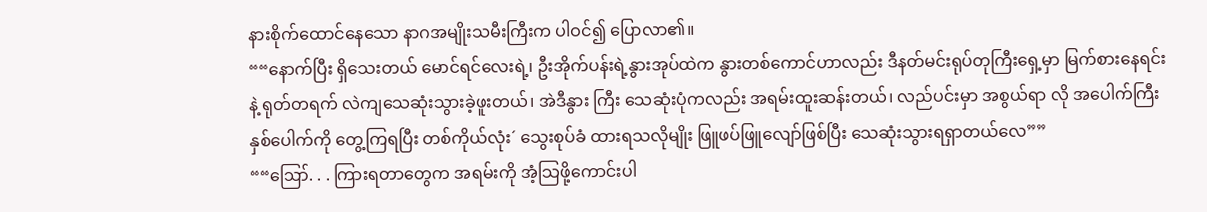နားစိုက်ထောင်နေသော နာဂအမျိုးသမီးကြီးက ပါဝင်၍ ပြောလာ၏။
““နောက်ပြီး ရှိသေးတယ် မောင်ရင်လေးရဲ့၊ ဦးအိုက်ပန်းရဲ့နွားအုပ်ထဲက နွားတစ်ကောင်ဟာလည်း ဒီနတ်မင်းရုပ်တုကြီးရှေ့မှာ မြက်စားနေရင်းနဲ့ ရုတ်တရက် လဲကျသေဆုံးသွားခဲ့ဖူးတယ်၊ အဲဒီနွား ကြီး သေဆုံးပုံကလည်း အရမ်းထူးဆန်းတယ်၊ လည်ပင်းမှာ အစွယ်ရာ လို အပေါက်ကြီးနှစ်ပေါက်ကို တွေ့ကြရပြီး တစ်ကိုယ်လုံး´ သွေးစုပ်ခံ ထားရသလိုမျိုး ဖြူဖပ်ဖြူလျော်ဖြစ်ပြီး သေဆုံးသွားရရှာတယ်လေ””
““ဪ. . . ကြားရတာတွေက အရမ်းကို အံ့သြဖို့ကောင်းပါ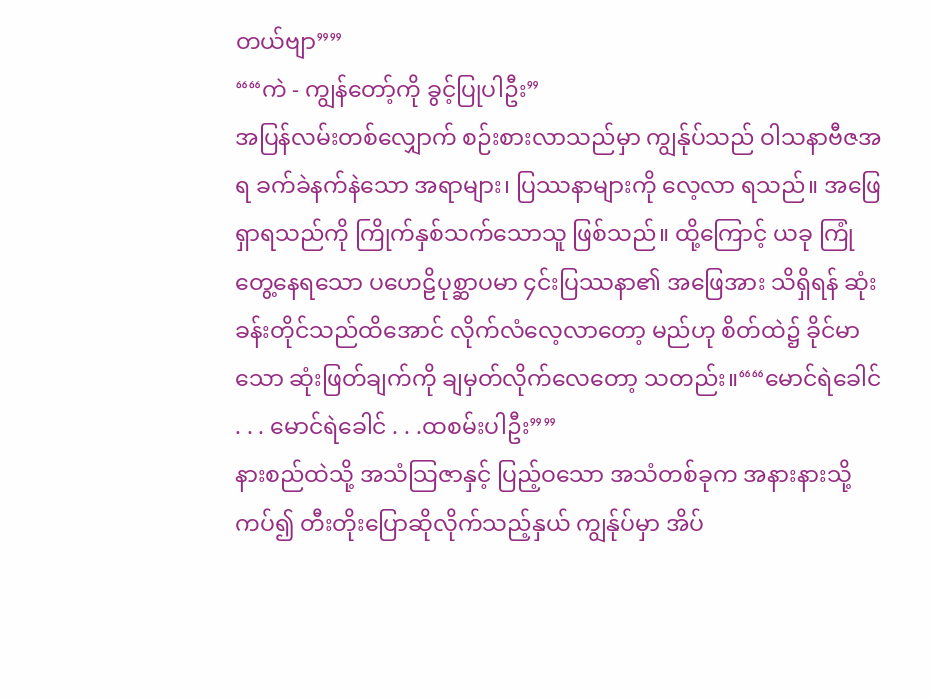တယ်ဗျာ””
““ကဲ - ကျွန်တော့်ကို ခွင့်ပြုပါဦး”
အပြန်လမ်းတစ်လျှောက် စဉ်းစားလာသည်မှာ ကျွန်ုပ်သည် ဝါသနာဗီဇအရ ခက်ခဲနက်နဲသော အရာများ၊ ပြဿနာများကို လေ့လာ ရသည်။ အဖြေရှာရသည်ကို ကြိုက်နှစ်သက်သောသူ ဖြစ်သည်။ ထို့ကြောင့် ယခု ကြုံတွေ့နေရသော ပဟေဠိပုစ္ဆာပမာ ၄င်းပြဿနာ၏ အဖြေအား သိရှိရန် ဆုံးခန်းတိုင်သည်ထိအောင် လိုက်လံလေ့လာတော့ မည်ဟု စိတ်ထဲ၌ ခိုင်မာသော ဆုံးဖြတ်ချက်ကို ချမှတ်လိုက်လေတော့ သတည်း။““မောင်ရဲခေါင် . . . မောင်ရဲခေါင် . . .ထစမ်းပါဦး””
နားစည်ထဲသို့ အသံသြဇာနှင့် ပြည့်ဝသော အသံတစ်ခုက အနားနားသို့ကပ်၍ တီးတိုးပြောဆိုလိုက်သည့်နှယ် ကျွန်ုပ်မှာ အိပ်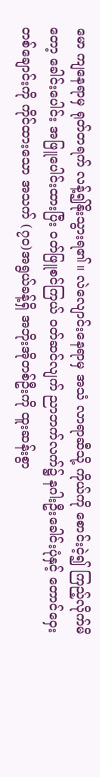မော ကျနေရာမှ ရုတ်တရက် လန့်၍နိုးသွားရ၏။ လဲလျောင်းနေရာမှ အသံ လာရာဆီသို့ ကိုယ်ကို စောင်းငဲ့၍ ကြည့်လိုက်မိတော့ ခေါင်းပေါင်း အဖြူပေါင်းထားပြီး ဝတ်ဖြူစင်ကြယ် ဝတ်ဆင်လျက် ညာဘက်လက်၌ နဂါးဦးခေါင်းပုံနှင့် တောင်ဝှေးတစ်ချောင်းကို ကိုင်ထားသော အသက် (၇ဝ)အရွယ်ခန့်ရှိ အဘိုးအိုတစ်ဦးကို ထူးဆန်းစွာ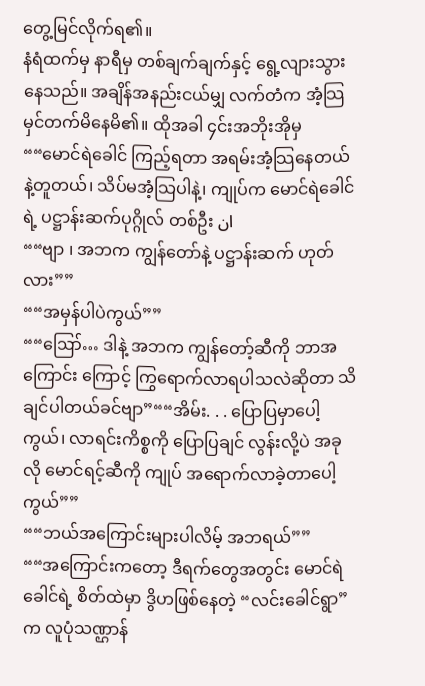တွေ့မြင်လိုက်ရ၏။
နံရံထက်မှ နာရီမှ တစ်ချက်ချက်နှင့် ရွေ့လျားသွားနေသည်။ အချိန်အနည်းငယ်မျှ လက်တံက အံ့သြမှင်တက်မိနေမိ၏။ ထိုအခါ ၄င်းအဘိုးအိုမှ
““မောင်ရဲခေါင် ကြည့်ရတာ အရမ်းအံ့သြနေတယ်နဲ့တူတယ်၊ သိပ်မအံ့သြပါနဲ့၊ ကျုပ်က မောင်ရဲခေါင်ရဲ့ ပဋ္ဌာန်းဆက်ပုဂ္ဂိုလ် တစ်ဦး ان
““ဗျာ ၊ အဘက ကျွန်တော်နဲ့ ပဋ္ဌာန်းဆက် ဟုတ်လား””
““အမှန်ပါပဲကွယ်””
““ဪ… ဒါနဲ့ အဘက ကျွန်တော့်ဆီကို ဘာအကြောင်း ကြောင့် ကြွရောက်လာရပါသလဲဆိုတာ သိချင်ပါတယ်ခင်ဗျာ”““အိမ်း. . . ပြောပြမှာပေါ့ကွယ်၊ လာရင်းကိစ္စကို ပြောပြချင် လွန်းလို့ပဲ အခုလို မောင်ရင့်ဆီကို ကျုပ် အရောက်လာခဲ့တာပေါ့ကွယ်””
““ဘယ်အကြောင်းများပါလိမ့် အဘရယ်””
““အကြောင်းကတော့ ဒီရက်တွေအတွင်း မောင်ရဲခေါင်ရဲ့ စိတ်ထဲမှာ ဒွိဟဖြစ်နေတဲ့ “လင်းခေါင်ရွာ” က လူပုံသဏ္ဌာန်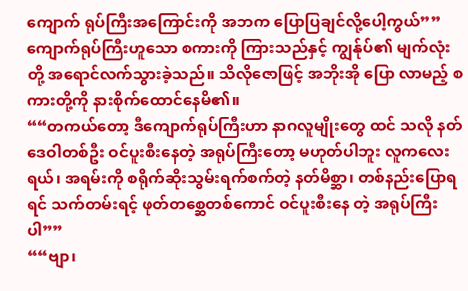ကျောက် ရုပ်ကြီးအကြောင်းကို အဘက ပြောပြချင်လို့ပေါ့ကွယ်””
ကျောက်ရုပ်ကြီးဟူသော စကားကို ကြားသည်နှင့် ကျွန်ုပ်၏ မျက်လုံးတို့ အရောင်လက်သွားခဲ့သည်။ သိလိုဇောဖြင့် အဘိုးအို ပြော လာမည့် စကားတို့ကို နားစိုက်ထောင်နေမိ၏။
““တကယ်တော့ ဒီကျောက်ရုပ်ကြီးဟာ နာဂလူမျိုးတွေ ထင် သလို နတ်ဒေဝါတစ်ဦး ဝင်ပူးစီးနေတဲ့ အရုပ်ကြီးတော့ မဟုတ်ပါဘူး လူကလေးရယ်၊ အရမ်းကို စရိုက်ဆိုးသွမ်းရက်စက်တဲ့ နတ်မိစ္ဆာ၊ တစ်နည်းပြောရရင် သက်တမ်းရင့် ဖုတ်တစ္ဆေတစ်ကောင် ဝင်ပူးစီးနေ တဲ့ အရုပ်ကြီးပါ””
““ဗျာ၊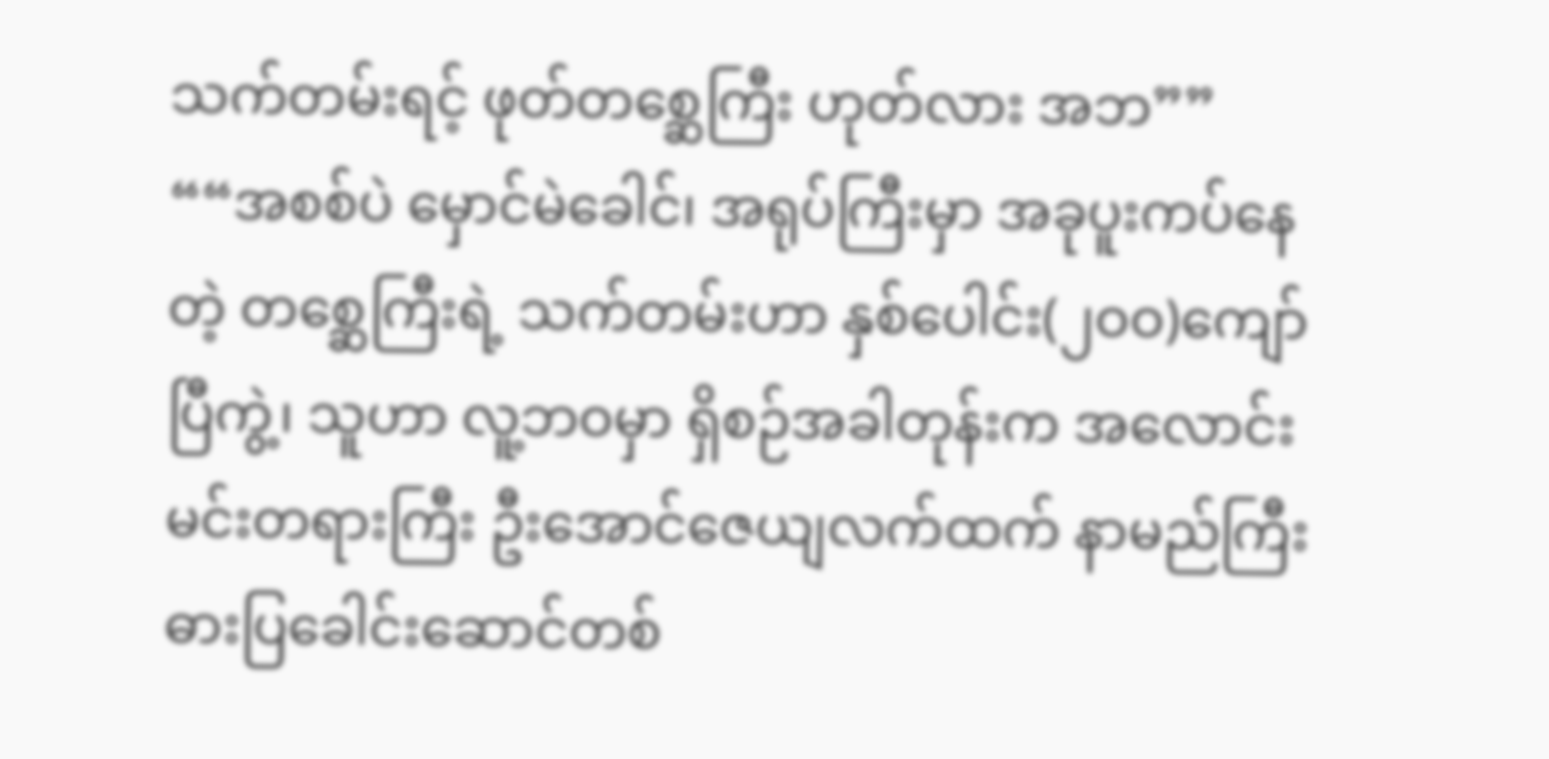သက်တမ်းရင့် ဖုတ်တစ္ဆေကြီး ဟုတ်လား အဘ””
““အစစ်ပဲ မှောင်မဲခေါင်၊ အရုပ်ကြီးမှာ အခုပူးကပ်နေတဲ့ တစ္ဆေကြီးရဲ့ သက်တမ်းဟာ နှစ်ပေါင်း(၂ဝဝ)ကျော်ပြီကွဲ့၊ သူဟာ လူ့ဘဝမှာ ရှိစဉ်အခါတုန်းက အလောင်းမင်းတရားကြီး ဦးအောင်ဇေယျလက်ထက် နာမည်ကြီး ဓားပြခေါင်းဆောင်တစ်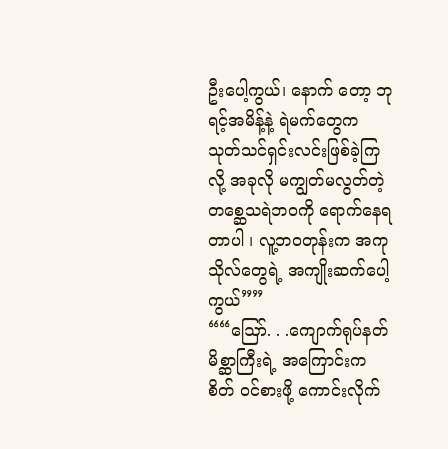ဦးပေါ့ကွယ်၊ နောက် တော့ ဘုရင့်အမိန့်နဲ့ ရဲမက်တွေက သုတ်သင်ရှင်းလင်းဖြစ်ခဲ့ကြလို့ အခုလို မကျွတ်မလွတ်တဲ့ တစ္ဆေသရဲဘဝကို ရောက်နေရတာပါ ၊ လူ့ဘဝတုန်းက အကုသိုလ်တွေရဲ့ အကျိုးဆက်ပေါ့ကွယ်””
““ဪ. . .ကျောက်ရုပ်နတ်မိစ္ဆာကြီးရဲ့ အကြောင်းက စိတ် ဝင်စားဖို့ ကောင်းလိုက်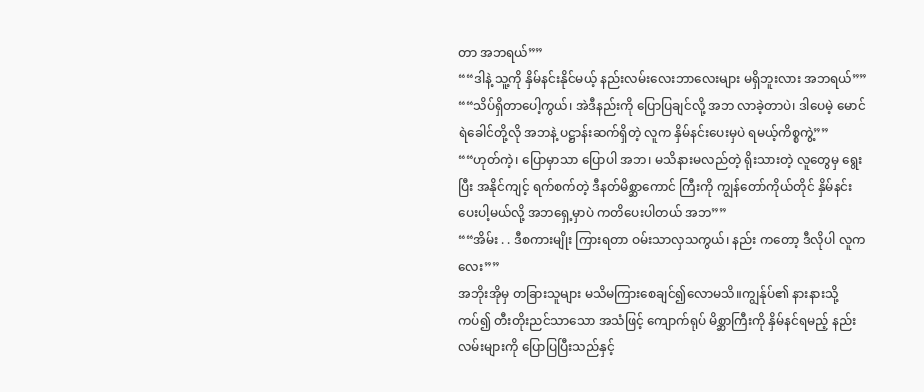တာ အဘရယ်””
““ဒါနဲ့ သူ့ကို နှိမ်နင်းနိုင်မယ့် နည်းလမ်းလေးဘာလေးများ မရှိဘူးလား အဘရယ်””
““သိပ်ရှိတာပေါ့ကွယ်၊ အဲဒီနည်းကို ပြောပြချင်လို့ အဘ လာခဲ့တာပဲ၊ ဒါပေမဲ့ မောင်ရဲခေါင်တို့လို အဘနဲ့ ပဋ္ဌာန်းဆက်ရှိတဲ့ လူက နှိမ်နင်းပေးမှပဲ ရမယ့်ကိစ္စကွဲ့””
““ဟုတ်ကဲ့၊ ပြောမှာသာ ပြောပါ အဘ၊ မသိနားမလည်တဲ့ ရိုးသားတဲ့ လူတွေမှ ရွေးပြီး အနိုင်ကျင့် ရက်စက်တဲ့ ဒီနတ်မိစ္ဆာကောင် ကြီးကို ကျွန်တော်ကိုယ်တိုင် နှိမ်နင်းပေးပါ့မယ်လို့ အဘရှေ့မှာပဲ ကတိပေးပါတယ် အဘ””
““အိမ်း . . ဒီစကားမျိုး ကြားရတာ ဝမ်းသာလှသကွယ်၊ နည်း ကတော့ ဒီလိုပါ လူကလေး””
အဘိုးအိုမှ တခြားသူများ မသိမကြားစေချင်၍လောမသိ။ကျွန်ုပ်၏ နားနားသို့ကပ်၍ တီးတိုးညင်သာသော အသံဖြင့် ကျောက်ရုပ် မိစ္ဆာကြီးကို နှိမ်နင်ရမည့် နည်းလမ်းများကို ပြောပြပြီးသည်နှင့်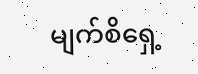မျက်စိရှေ့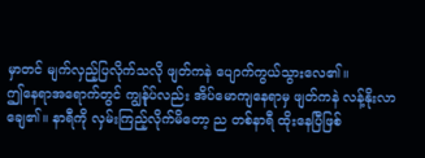မှာတင် မျက်လှည့်ပြလိုက်သလို ဖျတ်ကနဲ ပျောက်ကွယ်သွားလေ၏။
ဤနေရာအရောက်တွင် ကျွန်ုပ်လည်း အိပ်မောကျနေရာမှ ဖျတ်ကနဲ လန့်နိုးလာချေ၏။ နာရီကို လှမ်းကြည့်လိုက်မိတော့ ည တစ်နာရီ ထိုးနေပြီဖြစ်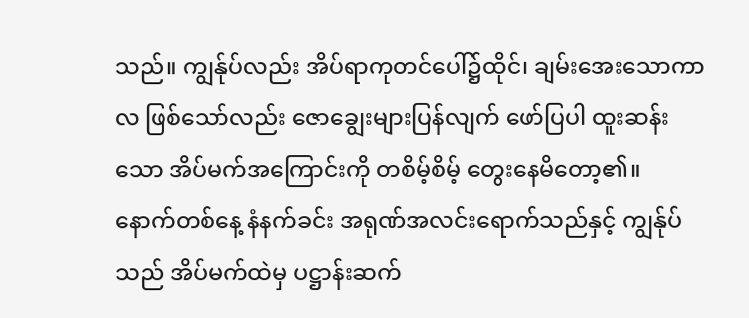သည်။ ကျွန်ုပ်လည်း အိပ်ရာကုတင်ပေါ်၌ထိုင်၊ ချမ်းအေးသောကာလ ဖြစ်သော်လည်း ဇောချွေးများပြန်လျက် ဖော်ပြပါ ထူးဆန်းသော အိပ်မက်အကြောင်းကို တစိမ့်စိမ့် တွေးနေမိတော့၏။
နောက်တစ်နေ့ နံနက်ခင်း အရုဏ်အလင်းရောက်သည်နှင့် ကျွန်ုပ်သည် အိပ်မက်ထဲမှ ပဋ္ဌာန်းဆက်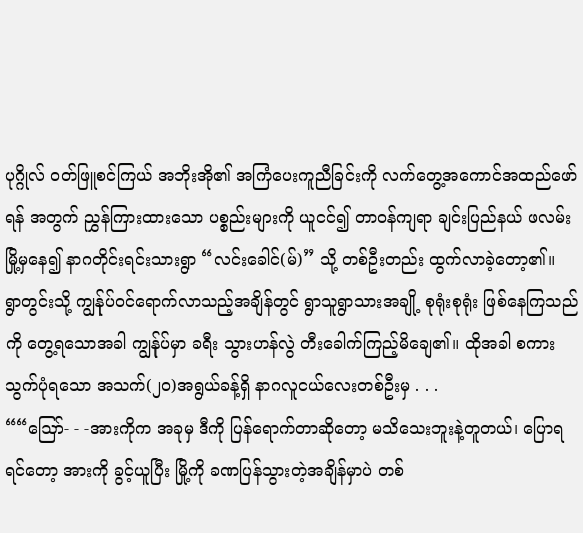ပုဂ္ဂိုလ် ဝတ်ဖြူစင်ကြယ် အဘိုးအို၏ အကြံပေးကူညီခြင်းကို လက်တွေ့အကောင်အထည်ဖော်ရန် အတွက် ညွှန်ကြားထားသော ပစ္စည်းများကို ယူငင်၍ တာဝန်ကျရာ ချင်းပြည်နယ် ဖလမ်းမြို့မှနေ၍ နာဂတိုင်းရင်းသားရွာ “လင်းခေါင်(မ်)” သို့ တစ်ဦးတည်း ထွက်လာခဲ့တော့၏။
ရွာတွင်းသို့ ကျွန်ုပ်ဝင်ရောက်လာသည့်အချိန်တွင် ရွာသူရွာသားအချို့ စုရုံးစုရုံး ဖြစ်နေကြသည်ကို တွေ့ရသောအခါ ကျွန်ုပ်မှာ ခရီး သွားဟန်လွဲ တီးခေါက်ကြည့်မိချေ၏။ ထိုအခါ စကားသွက်ပုံရသော အသက်(၂ဝ)အရွယ်ခန့်ရှိ နာဂလူငယ်လေးတစ်ဦးမှ . . .
““ဪ- - -အားကိုက အခုမှ ဒီကို ပြန်ရောက်တာဆိုတော့ မသိသေးဘူးနဲ့တူတယ်၊ ပြောရရင်တော့ အားကို ခွင့်ယူပြီး မြို့ကို ခဏပြန်သွားတဲ့အချိန်မှာပဲ တစ်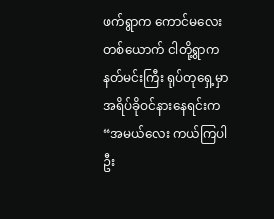ဖက်ရွာက ကောင်မလေးတစ်ယောက် ငါတို့ရွာက နတ်မင်းကြီး ရုပ်တုရှေ့မှာ အရိပ်ခိုဝင်နားနေရင်းက “အမယ်လေး ကယ်ကြပါဦး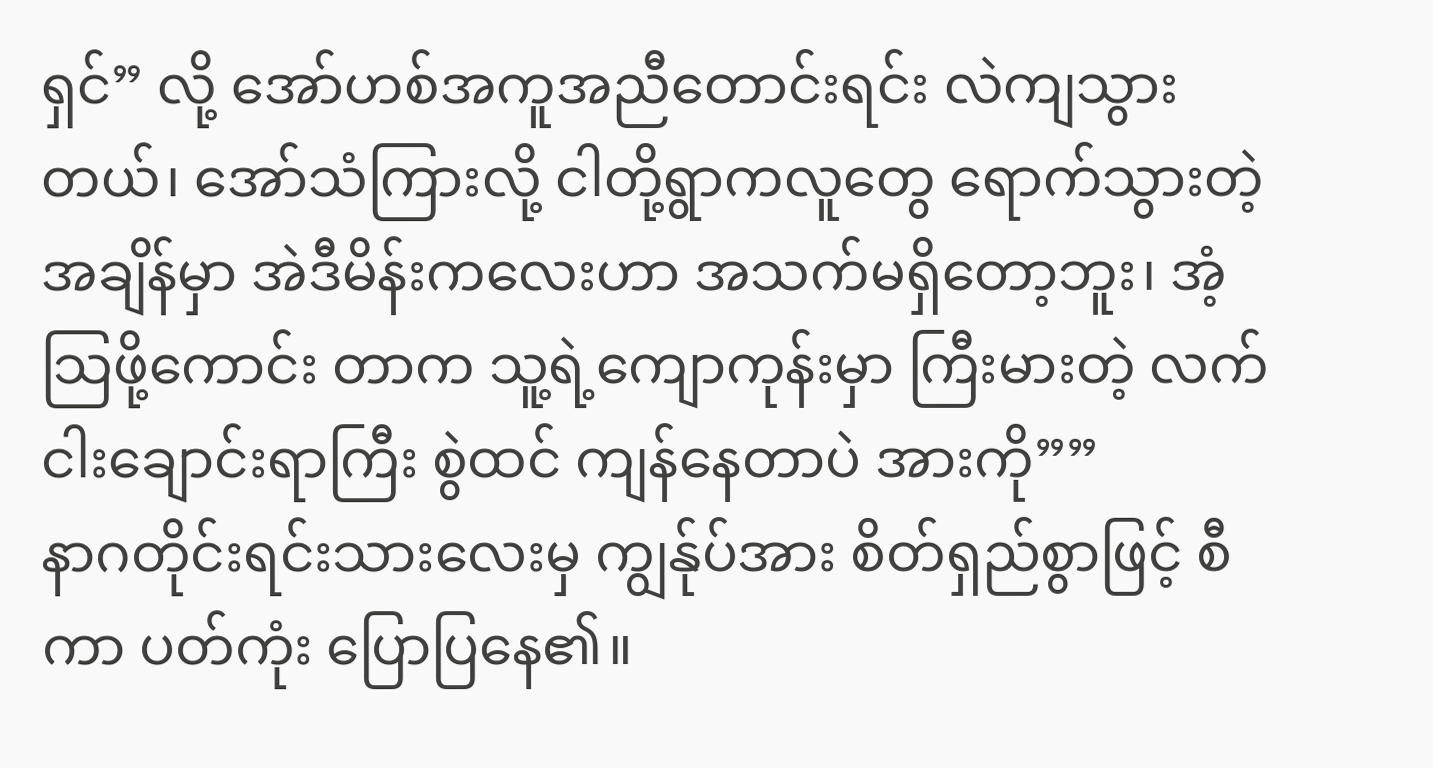ရှင်” လို့ အော်ဟစ်အကူအညီတောင်းရင်း လဲကျသွားတယ်၊ အော်သံကြားလို့ ငါတို့ရွာကလူတွေ ရောက်သွားတဲ့ အချိန်မှာ အဲဒီမိန်းကလေးဟာ အသက်မရှိတော့ဘူး၊ အံ့သြဖို့ကောင်း တာက သူ့ရဲ့ကျောကုန်းမှာ ကြီးမားတဲ့ လက်ငါးချောင်းရာကြီး စွဲထင် ကျန်နေတာပဲ အားကို””
နာဂတိုင်းရင်းသားလေးမှ ကျွန်ုပ်အား စိတ်ရှည်စွာဖြင့် စီကာ ပတ်ကုံး ပြောပြနေ၏။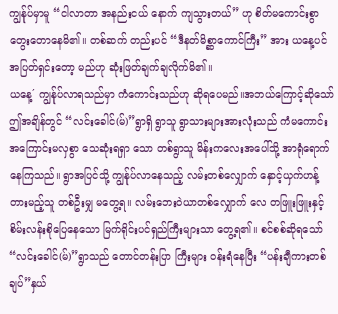ကျွန်ုပ်မှာမူ “ငါလာတာ အနည်းငယ် နောက် ကျသွားတယ်” ဟု စိတ်မကောင်းစွာ တွေးတောနေမိ၏။ တစ်ဆက် တည်းပင် “ဒီနတ်မိစ္ဆာကောင်ကြီး” အား ယနေ့ပင် အပြတ်ရှင်းတော့ မည်ဟု ဆုံးဖြတ်ချက်ချလိုက်မိ၏။
ယနေ့´ ကျွန်ုပ်လာရသည်မှာ ကံကောင်းသည်ဟု ဆိုရပေမည်။အဘယ်ကြောင့်ဆိုသော် ဤအချိန်တွင် “လင်းခေါင်(မ်)”ရွာရှိ ရွာသူ ရွာသားများအားလုံးသည် ကံမကောင်း အကြောင်းမလှစွာ သေဆုံးရရှာ သော တစ်ရွာသူ မိန်းကလေးအပေါ်သို့ အာရုံရောက်နေကြသည်။ ရွာအပြင်သို့ ကျွန်ုပ်လာနေသည့် လမ်းတစ်လျှောက် နှောင့်ယှက်ဟန့် တားမည့်သူ တစ်ဦးမျှ မတွေ့ရ။ လမ်းဘေးဝဲယာတစ်လျှောက် လေ တဖြူးဖြူးနှင့် စိမ်းလန်းစိုပြေနေသော မြက်ရိုင်းပင်ရှည်ကြီးများသာ တွေ့ရ၏။ စင်စစ်ဆိုရသော် “လင်းခေါင်(မ်)”ရွာသည် တောင်တန်းပြာ ကြီးများ ဝန်းရံနေပြီး “ပန်းချီကားတစ်ချပ်”နှယ်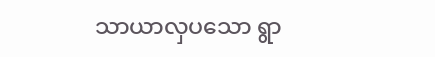သာယာလှပသော ရွာ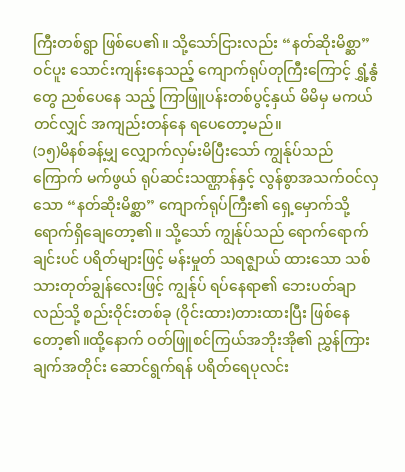ကြီးတစ်ရွာ ဖြစ်ပေ၏။ သို့သော်ငြားလည်း “နတ်ဆိုးမိစ္ဆာ” ဝင်ပူး သောင်းကျန်းနေသည့် ကျောက်ရုပ်တုကြီးကြောင့် ရွှံ့နွံတွေ ညစ်ပေနေ သည့် ကြာဖြူပန်းတစ်ပွင့်နှယ် မိမိမှ မကယ်တင်လျှင် အကျည်းတန်နေ ရပေတော့မည်။
(၁၅)မိနစ်ခန့်မျှ လျှောက်လှမ်းမိပြီးသော် ကျွန်ုပ်သည် ကြောက် မက်ဖွယ် ရုပ်ဆင်းသဏ္ဌာန်နှင့် လွန်စွာအသက်ဝင်လှသော “နတ်ဆိုးမိစ္ဆာ” ကျောက်ရုပ်ကြီး၏ ရှေ့မှောက်သို့ ရောက်ရှိချေတော့၏။ သို့သော် ကျွန်ုပ်သည် ရောက်ရောက်ချင်းပင် ပရိတ်များဖြင့် မန်းမှုတ် သရဇ္ဈာယ် ထားသော သစ်သားတုတ်ချွန်လေးဖြင့် ကျွန်ုပ် ရပ်နေရာ၏ ဘေးပတ်ချာ လည်သို့ စည်းဝိုင်းတစ်ခု (ဝိုင်းထား)တားထားပြီး ဖြစ်နေတော့၏။ထို့နောက် ဝတ်ဖြူစင်ကြယ်အဘိုးအို၏ ညွှန်ကြားချက်အတိုင်း ဆောင်ရွက်ရန် ပရိတ်ရေပုလင်း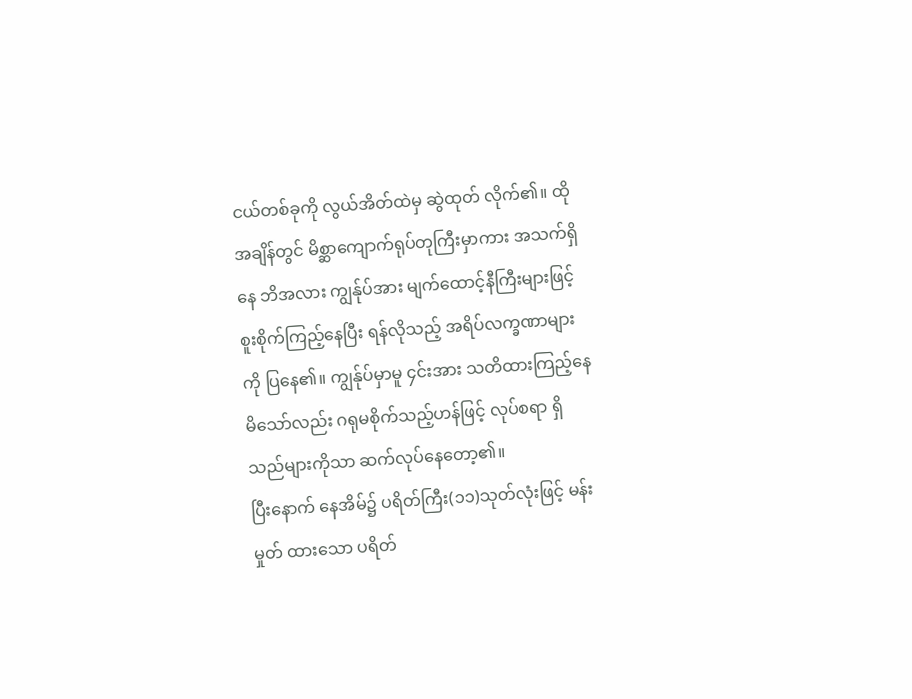ငယ်တစ်ခုကို လွယ်အိတ်ထဲမှ ဆွဲထုတ် လိုက်၏။ ထိုအချိန်တွင် မိစ္ဆာကျောက်ရုပ်တုကြီးမှာကား အသက်ရှိနေ ဘိအလား ကျွန်ုပ်အား မျက်ထောင့်နီကြီးများဖြင့် စူးစိုက်ကြည့်နေပြီး ရန်လိုသည့် အရိပ်လက္ခဏာများကို ပြနေ၏။ ကျွန်ုပ်မှာမူ ၄င်းအား သတိထားကြည့်နေမိသော်လည်း ဂရုမစိုက်သည့်ဟန်ဖြင့် လုပ်စရာ ရှိသည်များကိုသာ ဆက်လုပ်နေတော့၏။
ပြီးနောက် နေအိမ်၌ ပရိတ်ကြီး(၁၁)သုတ်လုံးဖြင့် မန်းမှုတ် ထားသော ပရိတ်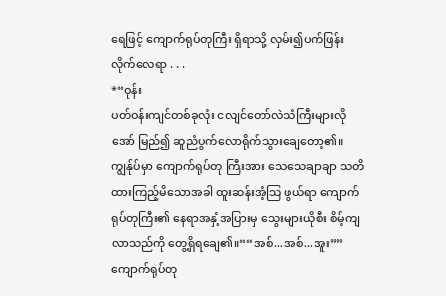ရေဖြင့် ကျောက်ရုပ်တုကြီး ရှိရာသို့ လှမ်း၍ပက်ဖြန်း လိုက်လေရာ . . .
*“ဝုန်း
ပတ်ဝန်းကျင်တစ်ခုလုံး ငလျင်တော်လဲသံကြီးများလို အော် မြည်၍ ဆူညံပွက်လောရိုက်သွားချေတော့၏။ ကျွန်ုပ်မှာ ကျောက်ရုပ်တု ကြီးအား သေသေချာချာ သတိထားကြည့်မိသောအခါ ထူးဆန်းအံ့သြ ဖွယ်ရာ ကျောက်ရုပ်တုကြီး၏ နေရာအနှံ့အပြားမှ သွေးများယိုစီး စိမ့်ကျလာသည်ကို တွေ့ရှိရချေ၏။““အစ်...အစ်...အူး””
ကျောက်ရုပ်တု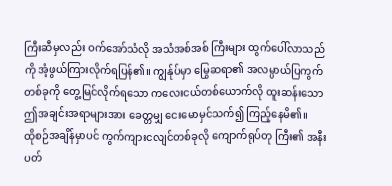ကြီးဆီမှလည်း ဝက်အော်သံလို အသံအစ်အစ် ကြီးများ ထွက်ပေါ်လာသည်ကို အံ့ဖွယ်ကြားလိုက်ရပြန်၏။ ကျွန်ုပ်မှာ မြွေဆရာ၏ အလမ္ပာယ်ပြကွက်တစ်ခုကို တွေ့မြင်လိုက်ရသော ကလေးငယ်တစ်ယောက်လို ထူးဆန်းသော ဤအချင်းအရာများအား ခေတ္တမျှ ငေးမောမှင်သက်၍ ကြည့်နေမိ၏။
ထိုစဉ်အချိန်မှာပင် ကွက်ကျားငလျင်တစ်ခုလို ကျောက်ရုပ်တု ကြီး၏ အနီးပတ်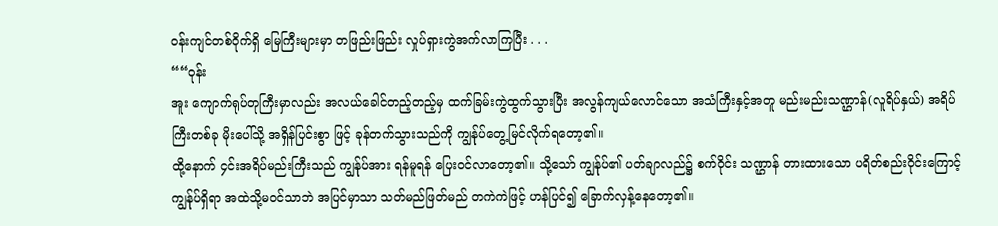ဝန်းကျင်တစ်ဝိုက်ရှိ မြေကြီးများမှာ တဖြည်းဖြည်း လှုပ်ရှားကွဲအက်လာကြပြီး . . .
““ဝုန်း
အူး ကျောက်ရုပ်တုကြီးမှာလည်း အလယ်ခေါင်တည့်တည့်မှ ထက်ခြမ်းကွဲထွက်သွားပြီး အလွန်ကျယ်လောင်သော အသံကြီးနှင့်အတူ မည်းမည်းသဏ္ဌာန်(လူရိပ်နှယ်) အရိပ်ကြီးတစ်ခု မိုးပေါ်သို့ အရှိန်ပြင်းစွာ ဖြင့် ခုန်တက်သွားသည်ကို ကျွန်ုပ်တွေ့မြင်လိုက်ရတော့၏။
ထို့နောက် ၄င်းအရိပ်မည်းကြီးသည် ကျွန်ုပ်အား ရန်မူရန် ပြေးဝင်လာတော့၏။ သို့သော် ကျွန်ုပ်၏ ပတ်ချာလည်၌ စက်ဝိုင်း သဏ္ဌာန် တားထားသော ပရိတ်စည်းဝိုင်းကြောင့် ကျွန်ုပ်ရှိရာ အထဲသို့မဝင်သာဘဲ အပြင်မှာသာ သတ်မည်ဖြတ်မည် တကဲကဲဖြင့် ဟန်ပြင်၍ ခြောက်လှန့်နေတော့၏။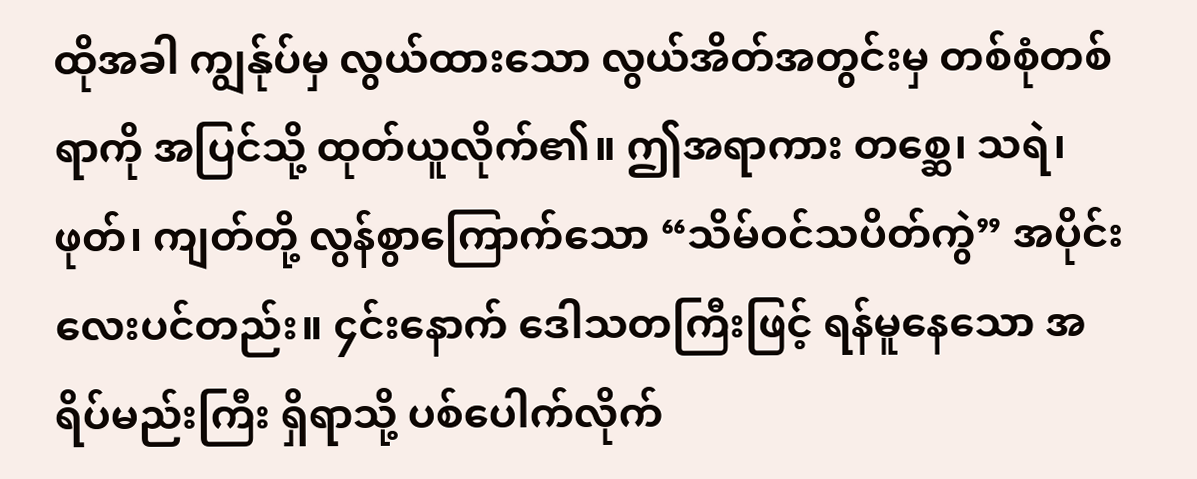ထိုအခါ ကျွန်ုပ်မှ လွယ်ထားသော လွယ်အိတ်အတွင်းမှ တစ်စုံတစ်ရာကို အပြင်သို့ ထုတ်ယူလိုက်၏။ ဤအရာကား တစ္ဆေ၊ သရဲ၊ ဖုတ်၊ ကျတ်တို့ လွန်စွာကြောက်သော “သိမ်ဝင်သပိတ်ကွဲ” အပိုင်းလေးပင်တည်း။ ၄င်းနောက် ဒေါသတကြီးဖြင့် ရန်မူနေသော အရိပ်မည်းကြီး ရှိရာသို့ ပစ်ပေါက်လိုက်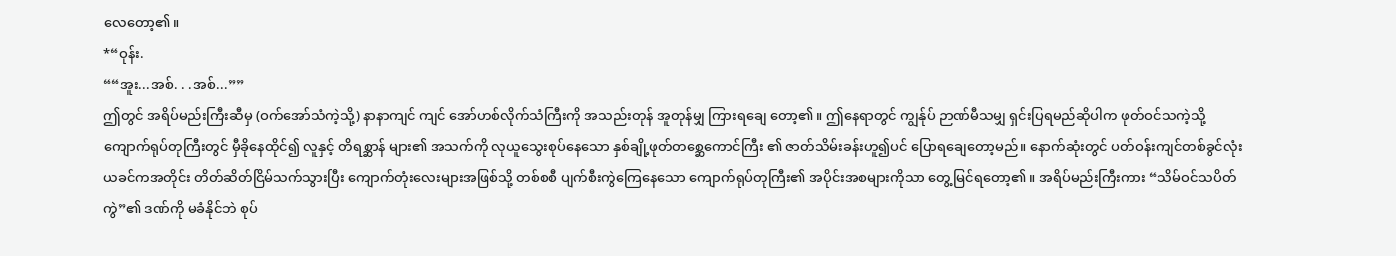လေတော့၏။
*“ဝုန်း.
““အူး...အစ်. . .အစ်...””
ဤတွင် အရိပ်မည်းကြီးဆီမှ (ဝက်အော်သံကဲ့သို့) နာနာကျင် ကျင် အော်ဟစ်လိုက်သံကြီးကို အသည်းတုန် အူတုန်မျှ ကြားရချေ တော့၏။ ဤနေရာတွင် ကျွန်ုပ် ဉာဏ်မီသမျှ ရှင်းပြရမည်ဆိုပါက ဖုတ်ဝင်သကဲ့သို့ ကျောက်ရုပ်တုကြီးတွင် မှီခိုနေထိုင်၍ လူနှင့် တိရစ္ဆာန် များ၏ အသက်ကို လုယူသွေးစုပ်နေသော နှစ်ချို့ဖုတ်တစ္ဆေကောင်ကြီး ၏ ဇာတ်သိမ်းခန်းဟူ၍ပင် ပြောရချေတော့မည်။ နောက်ဆုံးတွင် ပတ်ဝန်းကျင်တစ်ခွင်လုံး ယခင်ကအတိုင်း တိတ်ဆိတ်ငြိမ်သက်သွားပြီး ကျောက်တုံးလေးများအဖြစ်သို့ တစ်စစီ ပျက်စီးကွဲကြေနေသော ကျောက်ရုပ်တုကြီး၏ အပိုင်းအစများကိုသာ တွေ့မြင်ရတော့၏။ အရိပ်မည်းကြီးကား “သိမ်ဝင်သပိတ်ကွဲ”၏ ဒဏ်ကို မခံနိုင်ဘဲ စုပ်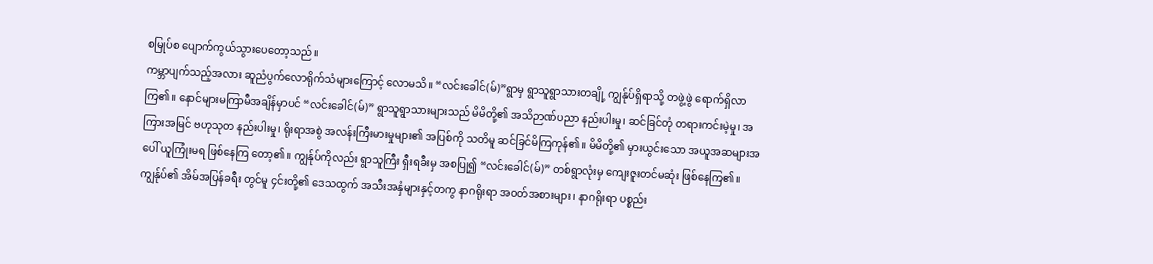စမြုပ်စ ပျောက်ကွယ်သွားပေတော့သည်။
ကမ္ဘာပျက်သည့်အလား ဆူညံပွက်လောရိုက်သံများကြောင့် လောမသိ။ “လင်းခေါင်(မ်)”ရွာမှ ရွာသူရွာသားတချို့ ကျွန်ုပ်ရှိရာသို့ တဖွဲ့ဖွဲ ရောက်ရှိလာကြ၏။ နောင်များမကြာမီအချိန်မှာပင် “လင်းခေါင်(မ်)” ရွာသူရွာသားများသည် မိမိတို့၏ အသိဉာဏ်ပညာ နည်းပါးမှု၊ ဆင်ခြင်တုံ တရားကင်းမဲ့မှု၊ အကြားအမြင် ဗဟုသုတ နည်းပါးမှု၊ ရိုးရာအစွဲ အလန်းကြီးမားမှုများ၏ အပြစ်ကို သတိမူ ဆင်ခြင်မိကြကုန်၏။ မိမိတို့၏ မှားယွင်းသော အယူအဆများအပေါ် ယူကြုံးမရ ဖြစ်နေကြ တော့၏။ ကျွန်ုပ်ကိုလည်း ရွာသူကြီး ရှီးရခီးမှ အစပြု၍ “လင်းခေါင်(မ်)” တစ်ရွာလုံးမှ ကျေးဇူးတင်မဆုံး ဖြစ်နေကြ၏။ ကျွန်ုပ်၏ အိမ်အပြန်ခရီး တွင်မူ ၄င်းတို့၏ ဒေသထွက် အသီးအနှံများနှင့်တကွ နာဂရိုးရာ အဝတ်အစားများ၊ နာဂရိုးရာ ပစ္စည်း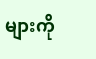များကို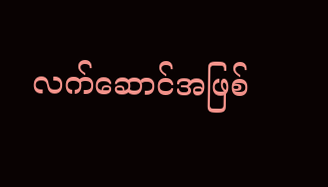လက်ဆောင်အဖြစ်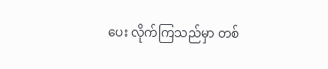ပေး လိုက်ကြသည်မှာ တစ်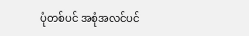ပုံတစ်ပင် အစုံအလင်ပင်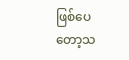ဖြစ်ပေတော့သ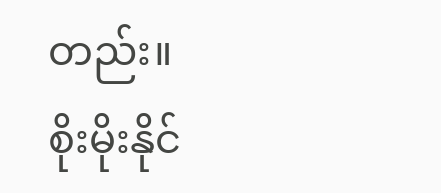တည်း။
စိုးမိုးနိုင်